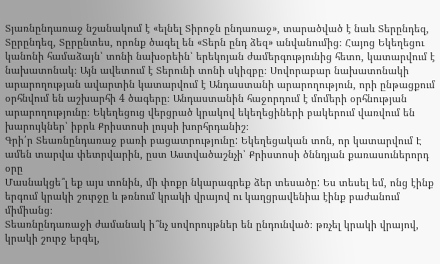Տյառնընդառաջ նշանակում է «ելնել Տիրոջն ընդառաջ», տարածված է նաև Տերընդեզ, Տըրընդեզ, Տըրընտես, որոնք ծագել են «Տերն ընդ ձեզ» անվանումից։ Հայոց Եկեղեցու կանոնի համաձայն՝ տոնի նախօրեին՝ երեկոյան ժամերգությունից հետո, կատարվում է նախատոնակ։ Այն ավետում է Տերունի տոնի սկիզբը։ Սովորաբար նախատոնակի արարողության ավարտին կատարվում է Անդաստանի արարողություն, որի ընթացքում օրհնվում են աշխարհի 4 ծագերը։ Անդաստանին հաջորդում է մոմերի օրհնության արարողությունը։ Եկեղեցուց վերցրած կրակով եկեղեցիների բակերում վառվում են խարույկներ՝ իբրև Քրիստոսի լույսի խորհրդանիշ։
Գրի՛ր Տեառնընդառաջ բառի բացատրությունը: Եկեղեցական տոն, որ կատարվում Է ամեն տարվա փետրվարին, ըստ Աստվածաշնչի՝ Քրիստոսի ծննդյան քառասուներորդ օրը
Մասնակցե՞լ եք այս տոնին, մի փոքր նկարագրեք ձեր տեսածը: Ես տեսել եմ, ոնց էինք երգում կրակի շուրջը և թռնում կրակի վրայով ու կաղցրավենիա էինք բաժանում միմիանց։
Տեառնընդառաջի ժամանակ ի՞նչ սովորույթներ են ընդունված։ թռչել կրակի վրայով, կրակի շուրջ երգել,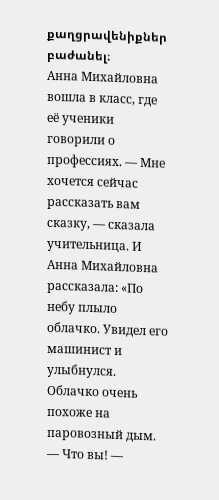քաղցրավենիքներ բաժանել։
Анна Михайловна вошла в класс, где её ученики говорили о профессиях. — Мне хочется сейчас рассказать вам сказку, — сказала учительница. И Анна Михайловна рассказала: «По небу плыло облачко. Увидел его машинист и улыбнулся. Облачко очень похоже на паровозный дым. — Что вы! —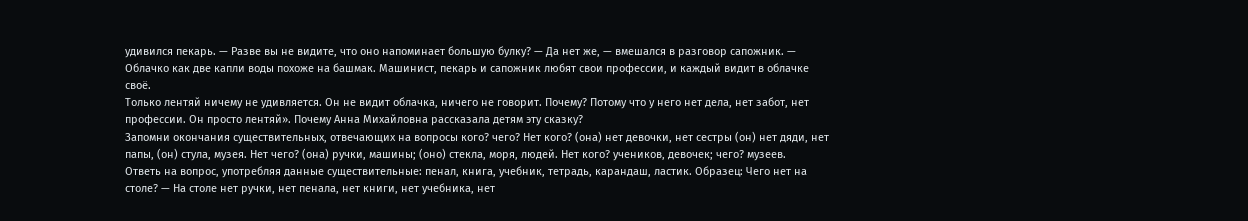удивился пекарь. — Разве вы не видите, что оно напоминает большую булку? — Да нет же, — вмешался в разговор сапожник. — Облачко как две капли воды похоже на башмак. Машинист, пекарь и сапожник любят свои профессии, и каждый видит в облачке своё.
Только лентяй ничему не удивляется. Он не видит облачка, ничего не говорит. Почему? Потому что у него нет дела, нет забот, нет профессии. Он просто лентяй». Почему Анна Михайловна рассказала детям эту сказку?
Запомни окончания существительных, отвечающих на вопросы кого? чего? Нет кого? (она) нет девочки, нет сестры (он) нет дяди, нет папы, (он) стула, музея. Нет чего? (она) ручки, машины; (оно) стекла, моря, людей. Нет кого? учеников, девочек; чего? музеев.
Ответь на вопрос, употребляя данные существительные: пенал, книга, учебник, тетрадь, карандаш, ластик. Образец: Чего нет на столе? — На столе нет ручки, нет пенала, нет книги, нет учебника, нет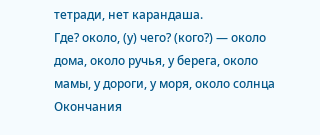тетради, нет карандаша.
Где? около, (у) чего? (кого?) — около дома, около ручья, у берега, около мамы, у дороги, у моря, около солнца Окончания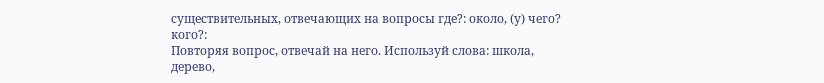существительных, отвечающих на вопросы где?: около, (у) чего? кого?:
Повторяя вопрос, отвечай на него. Используй слова: школа, дерево,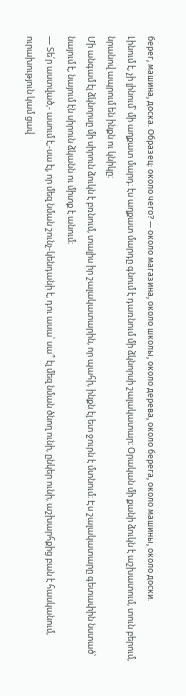берег, машина, доска. Образец: около чего? — около магазина, около школы, около дерева, около берега, около машины, около доски.
Լինում է, չի լինում՝ մի աղքատ մարդ։ էս աղքատ մարդը գնում է դառնում մի ձկնորսի շալակատար։ Օրական մի քանի ձուկն է աշխատում, տուն բերում, նրանով ապրում են ինքն ու կնիկը։
Մի անգամ էլ ձկնորսը մի սիրուն ձուկն է բռնում, տալիս իր շալակատարին, որ պահի, ինքն էլ ետ ջուրն է մտնում։ Էս շալակատարը գետափին նստած՝ նայում է, նայում էն սիրուն ձկանն ու միտք է անում։
— Տե՛ր աստված,- ասում է,-սա էլ, որ մեզ նման շունչ-կենդանի է, դու ասա՝ սա՞ էլ մեզ նման ծնող ունի, ընկեր ունի, աշխարհքից բան է հասկանում, ուրախություն կամ ցավ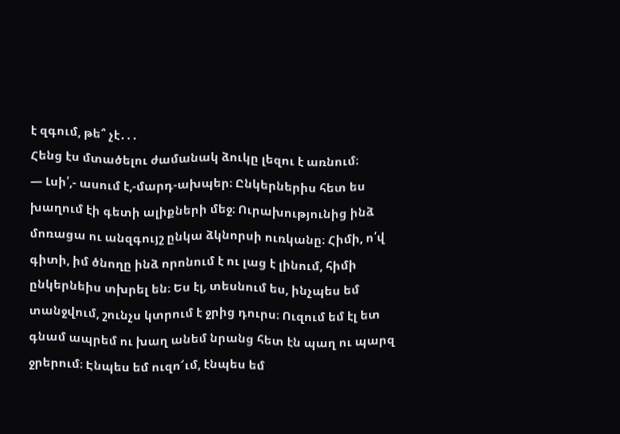է զգում, թե՞ չէ․․․
Հենց էս մտածելու ժամանակ ձուկը լեզու է առնում։
— Լսի՛,- ասում է,-մարդ-ախպեր։ Ընկերներիս հետ ես խաղում էի գետի ալիքների մեջ։ Ուրախությունից ինձ մոռացա ու անզգույշ ընկա ձկնորսի ուռկանը։ Հիմի, ո՛վ գիտի, իմ ծնողը ինձ որոնում է ու լաց է լինում, հիմի ընկերնեիս տխրել են։ Ես էլ, տեսնում ես, ինչպես եմ տանջվում, շունչս կտրում է ջրից դուրս։ Ուզում եմ էլ ետ գնամ ապրեմ ու խաղ անեմ նրանց հետ էն պաղ ու պարզ ջրերում։ Էնպես եմ ուզո՜ւմ, էնպես եմ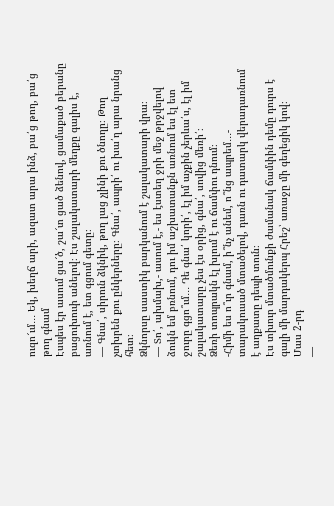ուզո՜ւմ․․․ Եկ, խեղճ արի, ազատ արա ինձ, բա՛ց թող, բա՛ց թող գնամ
Էսպես էր ասում ցա՜ծ, շա՜տ ցած ձենով, ցամաքած բերանը բացուխուփ անելով։ Էս շալակատարի մեղքը գալիս է, առնում է, ետ գցում գետը։
— Գնա՛, սիրուն ձկնիկ, թող լաց չլինի քու ծնողը։ Թող չտխրեն քու ընկերները։ Գնա՛, ապրի՛ ու խա՛ղ արա նրանց հետ։
Ձկնորսը սաստիկ բարկանում է շալակատարի վրա։
— Տո՛, ախմախ,- ասում է,- ես էստեղ ջրի մեջ թրջվելով ձուկն եմ բռնում, դու իմ աշխատանքն առնում ես էլ ետ ջուրը գցո՞ւմ․․․ Դե գնա՛ կորի՛, էլ իմ աչքին չերևա՛ս, էլ իմ շալակատարը չես էս օրից, գնա՛, սովից մեռի՛։
Ձեռի տոպրակն էլ խլում է ու ճամփու դնում։
-Հիմի ես ո՞ւր գնամ, ի՞նչ անեմ, ո՞նց ապրեմ․․․- տարակուսած մտածելով, դառն ու դատարկ վերադառնում է աղքատը դեպի տուն։
Էս տխուր մտածմունքի ժամանակ ճամփին դեմը դուրս է գալի մի մարդակերպ Հրեշ՝ առաջը մի գեղեցիկ կով։
Մաս 2-րդ
—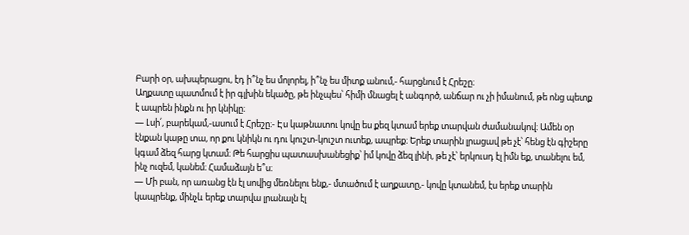Բարի օր, ախպերացու, էդ ի՞նչ ես մոլորել, ի՞նչ ես միտք անում,- հարցնում է Հրեշը։
Աղքատը պատմում է իր գլխին եկածը, թե ինչպես՝ հիմի մնացել է անգործ, անճար ու չի իմանում, թե ոնց պետք է ապրեն ինքն ու իր կնիկը։
— Լսի՛, բարեկամ,-ասում է Հրեշը։- Էս կաթնատու կովը ես քեզ կտամ երեք տարվան ժամանակով։ Ամեն օր էնքան կաթը տա, որ քու կնիկն ու դու կուշտ-կուշտ ուտեք, ապրեք։ Երեք տարին լրացավ թե չէ՝ հենց էն գիշերը կգամ ձեզ հարց կտամ։ Թե հարցիս պատասխանեցիք՝ իմ կովը ձեզ լինի, թե չէ՝ երկուսդ էլ իմն եք, տանելու եմ, ինչ ուզեմ, կանեմ։ Համաձայն ե՞ս։
— Մի բան, որ առանց էն էլ սովից մեռնելու ենք,- մտածում է աղքատը,- կովը կտանեմ, էս երեք տարին կապրենք, մինչև երեք տարվա լրանալն էլ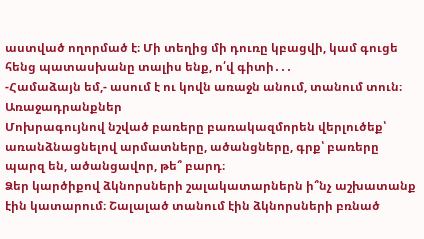աստված ողորմած է։ Մի տեղից մի դուռը կբացվի, կամ գուցե հենց պատասխանը տալիս ենք, ո՛վ գիտի․․․
-Համաձայն եմ,- ասում է ու կովն առաջն անում, տանում տուն։
Առաջադրանքներ
Մոխրագույնով նշված բառերը բառակազմորեն վերլուծեք՝ առանձնացնելով արմատները, ածանցները, գրք՝ բառերը պարզ են, ածանցավոր, թե՞ բարդ։
Ձեր կարծիքով ձկնորսների շալակատարներն ի՞նչ աշխատանք էին կատարում։ Շալալած տանում էին ձկնորսների բռնած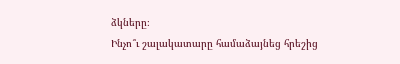ձկները։
Ինչո՞ւ շալակատարը համաձայնեց հրեշից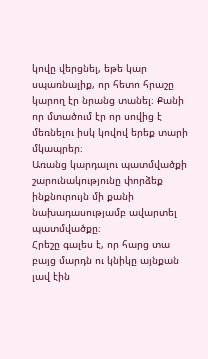կովը վերցնել, եթե կար սպառնալիք, որ հետո հրաշը կարող էր նրանց տանել։ Քանի որ մտածում էր որ սովից է մեռնելու իսկ կովով երեք տարի մկապրեր։
Առանց կարդալու պատմվածքի շարունակությունը փորձեք ինքնուրույն մի քանի նախադասությամբ ավարտել պատմվածքը։
Հրեշը գալես է, որ հարց տա բայց մարդն ու կնիկը այնքան լավ էին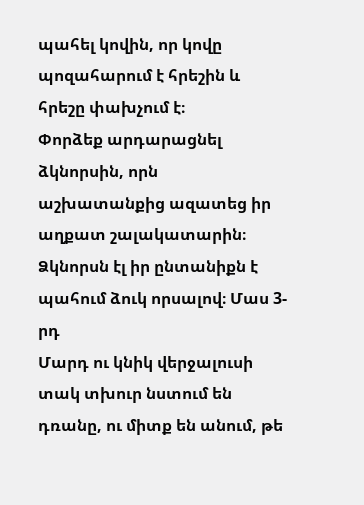պահել կովին, որ կովը պոզահարում է հրեշին և հրեշը փախչում է։
Փորձեք արդարացնել ձկնորսին, որն աշխատանքից ազատեց իր աղքատ շալակատարին։
Ձկնորսն էլ իր ընտանիքն է պահում ձուկ որսալով։ Մաս 3-րդ
Մարդ ու կնիկ վերջալուսի տակ տխուր նստում են դռանը, ու միտք են անում, թե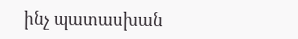ինչ պատասխան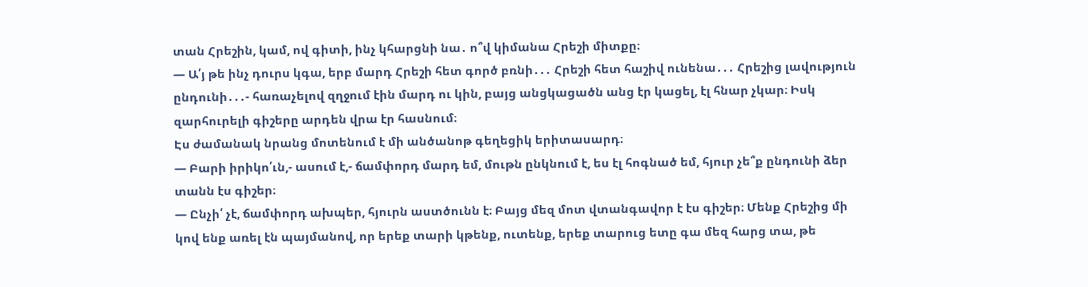տան Հրեշին, կամ, ով գիտի, ինչ կհարցնի նա․ ո՞վ կիմանա Հրեշի միտքը։
— Ա՛յ թե ինչ դուրս կգա, երբ մարդ Հրեշի հետ գործ բռնի․․․ Հրեշի հետ հաշիվ ունենա․․․ Հրեշից լավություն ընդունի․․․- հառաչելով զղջում էին մարդ ու կին, բայց անցկացածն անց էր կացել, էլ հնար չկար։ Իսկ զարհուրելի գիշերը արդեն վրա էր հասնում։
Էս ժամանակ նրանց մոտենում է մի անծանոթ գեղեցիկ երիտասարդ։
— Բարի իրիկո՛ւն,- ասում է,- ճամփորդ մարդ եմ, մութն ընկնում է, ես էլ հոգնած եմ, հյուր չե՞ք ընդունի ձեր տանն էս գիշեր։
— Ընչի՛ չէ, ճամփորդ ախպեր, հյուրն աստծունն է։ Բայց մեզ մոտ վտանգավոր է էս գիշեր։ Մենք Հրեշից մի կով ենք առել էն պայմանով, որ երեք տարի կթենք, ուտենք, երեք տարուց ետը գա մեզ հարց տա, թե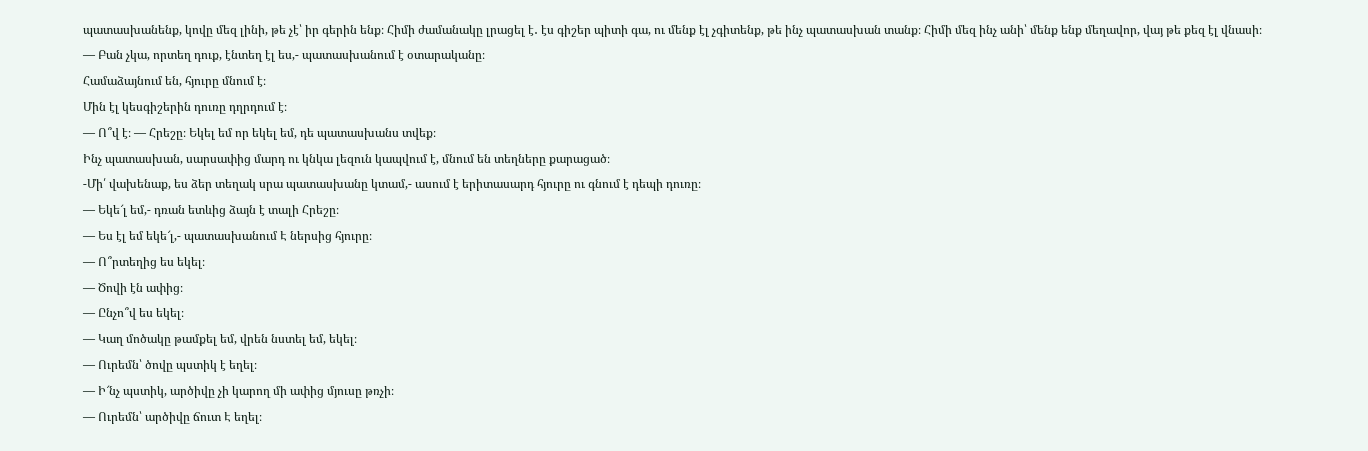պատասխանենք, կովը մեզ լինի, թե չէ՝ իր գերին ենք։ Հիմի ժամանակը լրացել է․ էս գիշեր պիտի գա, ու մենք էլ չգիտենք, թե ինչ պատասխան տանք։ Հիմի մեզ ինչ անի՝ մենք ենք մեղավոր, վայ թե քեզ էլ վնասի։
— Բան չկա, որտեղ դուք, էնտեղ էլ ես,- պատասխանում է օտարականը։
Համաձայնում են, հյուրը մնում է։
Մին էլ կեսգիշերին դուռը դղրդում է։
— Ո՞վ է։ — Հրեշը։ Եկել եմ որ եկել եմ, դե պատասխանս տվեք։
Ինչ պատասխան, սարսափից մարդ ու կնկա լեզուն կապվում է, մնում են տեղները քարացած։
-Մի՛ վախենաք, ես ձեր տեղակ սրա պատասխանը կտամ,- ասում է երիտասարդ հյուրը ու գնում է դեպի դուռը։
— Եկե՜լ եմ,- դռան ետևից ձայն է տալի Հրեշը։
— Ես էլ եմ եկե՜լ,- պատասխանում Է ներսից հյուրը։
— Ո՞րտեղից ես եկել։
— Ծովի էն ափից։
— Ընչո՞վ ես եկել։
— Կաղ մոծակը թամքել եմ, վրեն նստել եմ, եկել։
— Ուրեմն՝ ծովը պստիկ է եղել։
— Ի՜նչ պստիկ, արծիվը չի կարող մի ափից մյուսը թռչի։
— Ուրեմն՝ արծիվը ճուտ Է եղել։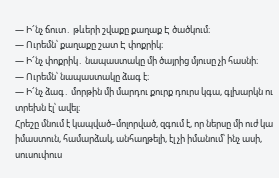— Ի՜նչ ճուտ․ թևերի շվաքը քաղաք Է ծածկում։
— Ուրեմն՝ քաղաքը շատ Է փոքրիկ։
— Ի՜նչ փոքրիկ․ նապաստակը մի ծայրից մյուսը չի հասնի։
— Ուրեմն՝ նապաստակը ձագ է։
— Ի՜նչ ձագ․ մորթին մի մարդու քուրք դուրս կգա, գլխարկն ու տրեխն էլ՝ ավել։
Հրեշը մնում է կապված–մոլորված, զգում է, որ ներսը մի ուժ կա իմաստուն, համարձակ, անհաղթելի, էլ չի իմանում՝ ինչ ասի, սուսուփուս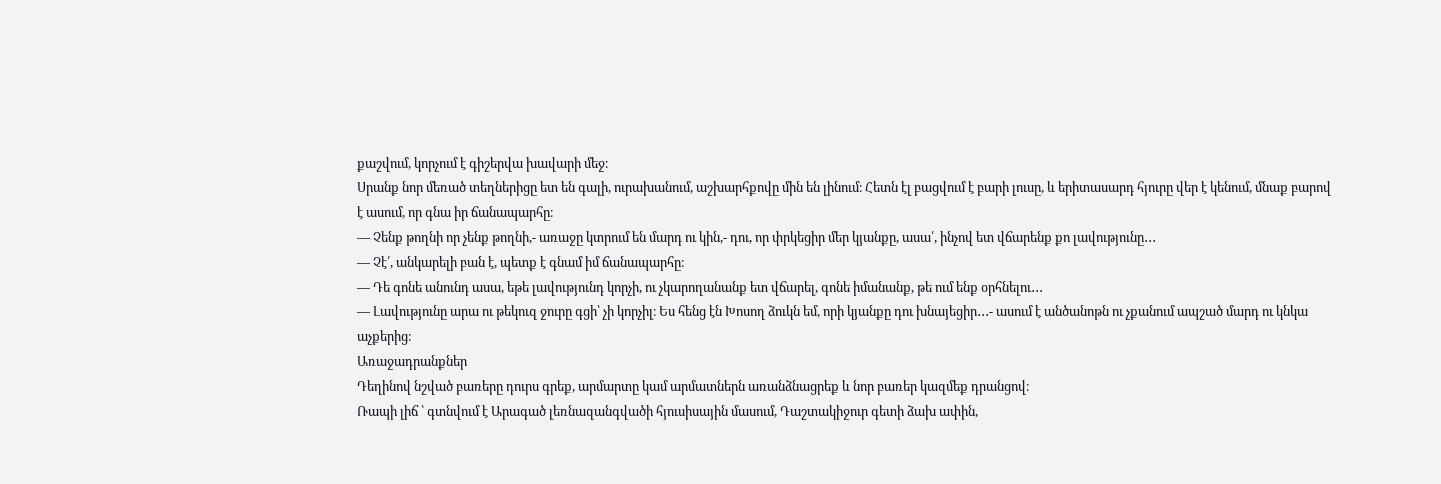քաշվում, կորչում է գիշերվա խավարի մեջ։
Սրանք նոր մեռած տեղներիցը ետ են գալի, ուրախանում, աշխարհքովը մին են լինում։ Հետն էլ բացվում է բարի լուսը, և երիտասարդ հյուրը վեր է կենում, մնաք բարով է ասում, որ գնա իր ճանապարհը։
— Չենք թողնի որ չենք թողնի,- առաջը կտրում են մարդ ու կին,- դու, որ փրկեցիր մեր կյանքը, ասա՛, ինչով ետ վճարենք քո լավությունը․․․
— Չէ՛, անկարելի բան է, պետք է գնամ իմ ճանապարհը։
— Դե գոնե անունդ ասա, եթե լավությունդ կորչի, ու չկարողանանք ետ վճարել, գոնե իմանանք, թե ում ենք օրհնելու․․․
— Լավությունը արա ու թեկուզ ջուրը գցի՝ չի կորչիլ։ Ես հենց էն Խոսող ձուկն եմ, որի կյանքը դու խնայեցիր․․․- ասում է անծանոթն ու չքանում ապշած մարդ ու կնկա աչքերից։
Առաջադրանքներ
Դեղինով նշված բառերը դուրս գրեք, արմարտը կամ արմատներն առանձնացրեք և նոր բառեր կազմեք դրանցով։
Ռապի լիճ ՝ գտնվում է Արագած լեռնազանգվածի հյուսիսային մասում, Դաշտակիջուր գետի ձախ ափին,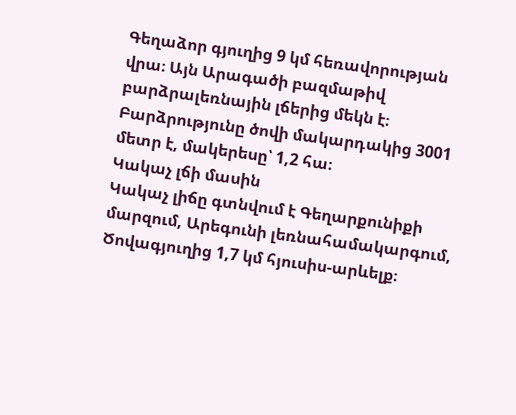Գեղաձոր գյուղից 9 կմ հեռավորության վրա։ Այն Արագածի բազմաթիվ բարձրալեռնային լճերից մեկն է։ Բարձրությունը ծովի մակարդակից 3001 մետր է, մակերեսը՝ 1,2 հա։
Կակաչ լճի մասին
Կակաչ լիճը գտնվում է Գեղարքունիքի մարզում, Արեգունի լեռնահամակարգում, Ծովագյուղից 1,7 կմ հյուսիս-արևելք։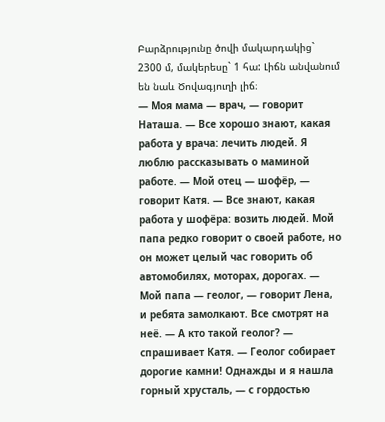Բարձրությունը ծովի մակարդակից` 2300 մ, մակերեսը` 1 հա: Լիճն անվանում են նաև Ծովագյուղի լիճ։
— Моя мама — врач, — говорит Наташа. — Все хорошо знают, какая работа у врача: лечить людей. Я люблю рассказывать о маминой работе. — Мой отец — шофёр, — говорит Катя. — Все знают, какая работа у шофёра: возить людей. Мой папа редко говорит о своей работе, но он может целый час говорить об автомобилях, моторах, дорогах. — Мой папа — геолог, — говорит Лена, и ребята замолкают. Все смотрят на неё. — А кто такой геолог? — спрашивает Катя. — Геолог собирает дорогие камни! Однажды и я нашла горный хрусталь, — с гордостью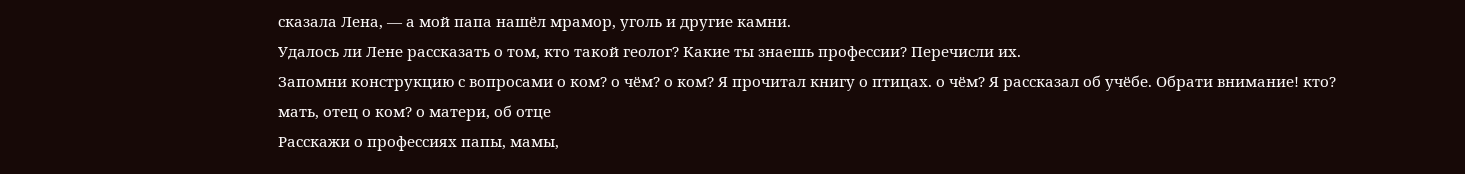сказала Лена, — а мой папа нашёл мрамор, уголь и другие камни.
Удалось ли Лене рассказать о том, кто такой геолог? Какие ты знаешь профессии? Перечисли их.
Запомни конструкцию с вопросами о ком? о чём? о ком? Я прочитал книгу о птицах. о чём? Я рассказал об учёбе. Обрати внимание! кто? мать, отец о ком? о матери, об отце
Расскажи о профессиях папы, мамы,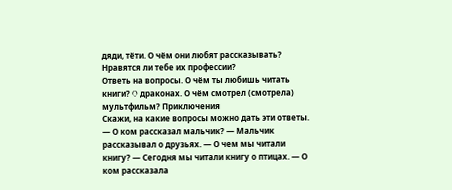дяди, тёти. О чём они любят рассказывать? Нравятся ли тебе их профессии?
Ответь на вопросы. О чём ты любишь читать книги? O драконах. О чём смотрел (смотрела) мультфильм? Приключения
Скажи, на какие вопросы можно дать эти ответы. — О ком рассказал мальчик? — Мальчик рассказывал о друзьях. — О чем мы читали книгу? — Сегодня мы читали книгу о птицах. — О ком рассказала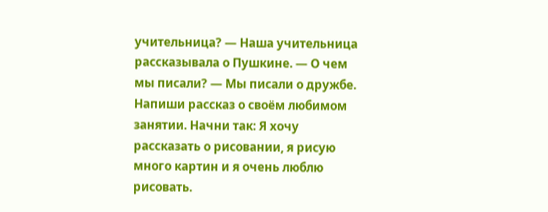учительница? — Наша учительница рассказывала о Пушкине. — О чем мы писали? — Мы писали о дружбе.
Напиши рассказ о своём любимом занятии. Начни так: Я хочу рассказать о рисовании, я рисую много картин и я очень люблю рисовать.